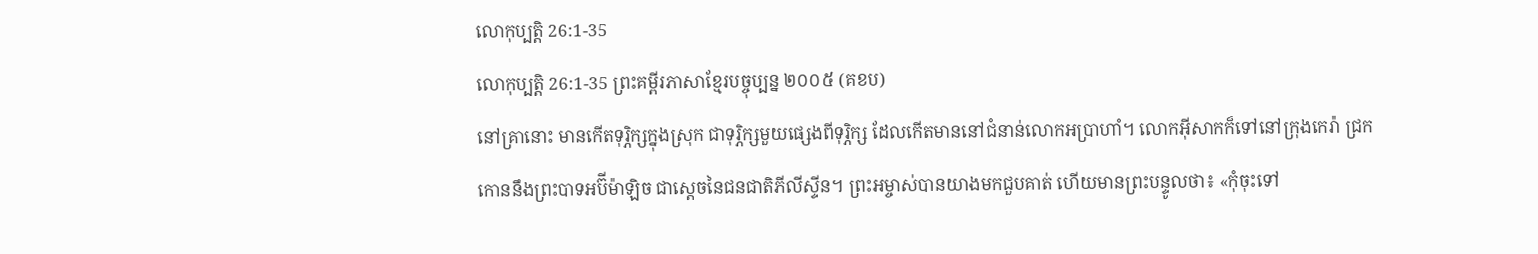លោកុប្បត្តិ 26:1-35
លោកុប្បត្តិ 26:1-35 ព្រះគម្ពីរភាសាខ្មែរបច្ចុប្បន្ន ២០០៥ (គខប)
នៅគ្រានោះ មានកើតទុរ្ភិក្សក្នុងស្រុក ជាទុរ្ភិក្សមួយផ្សេងពីទុរ្ភិក្ស ដែលកើតមាននៅជំនាន់លោកអប្រាហាំ។ លោកអ៊ីសាកក៏ទៅនៅក្រុងកេរ៉ា ជ្រកកោននឹងព្រះបាទអប៊ីម៉ាឡិច ជាស្ដេចនៃជនជាតិភីលីស្ទីន។ ព្រះអម្ចាស់បានយាងមកជួបគាត់ ហើយមានព្រះបន្ទូលថា៖ «កុំចុះទៅ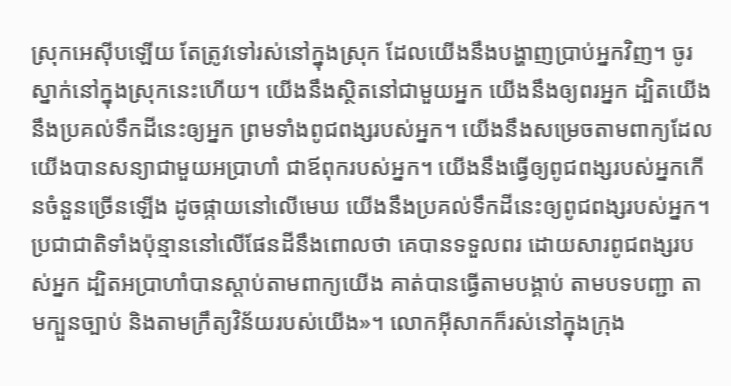ស្រុកអេស៊ីបឡើយ តែត្រូវទៅរស់នៅក្នុងស្រុក ដែលយើងនឹងបង្ហាញប្រាប់អ្នកវិញ។ ចូរស្នាក់នៅក្នុងស្រុកនេះហើយ។ យើងនឹងស្ថិតនៅជាមួយអ្នក យើងនឹងឲ្យពរអ្នក ដ្បិតយើងនឹងប្រគល់ទឹកដីនេះឲ្យអ្នក ព្រមទាំងពូជពង្សរបស់អ្នក។ យើងនឹងសម្រេចតាមពាក្យដែលយើងបានសន្យាជាមួយអប្រាហាំ ជាឪពុករបស់អ្នក។ យើងនឹងធ្វើឲ្យពូជពង្សរបស់អ្នកកើនចំនួនច្រើនឡើង ដូចផ្កាយនៅលើមេឃ យើងនឹងប្រគល់ទឹកដីនេះឲ្យពូជពង្សរបស់អ្នក។ ប្រជាជាតិទាំងប៉ុន្មាននៅលើផែនដីនឹងពោលថា គេបានទទួលពរ ដោយសារពូជពង្សរបស់អ្នក ដ្បិតអប្រាហាំបានស្ដាប់តាមពាក្យយើង គាត់បានធ្វើតាមបង្គាប់ តាមបទបញ្ជា តាមក្បួនច្បាប់ និងតាមក្រឹត្យវិន័យរបស់យើង»។ លោកអ៊ីសាកក៏រស់នៅក្នុងក្រុង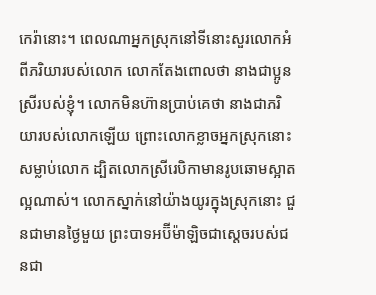កេរ៉ានោះ។ ពេលណាអ្នកស្រុកនៅទីនោះសួរលោកអំពីភរិយារបស់លោក លោកតែងពោលថា នាងជាប្អូនស្រីរបស់ខ្ញុំ។ លោកមិនហ៊ានប្រាប់គេថា នាងជាភរិយារបស់លោកឡើយ ព្រោះលោកខ្លាចអ្នកស្រុកនោះសម្លាប់លោក ដ្បិតលោកស្រីរេបិកាមានរូបឆោមស្អាតល្អណាស់។ លោកស្នាក់នៅយ៉ាងយូរក្នុងស្រុកនោះ ជួនជាមានថ្ងៃមួយ ព្រះបាទអប៊ីម៉ាឡិចជាស្ដេចរបស់ជនជា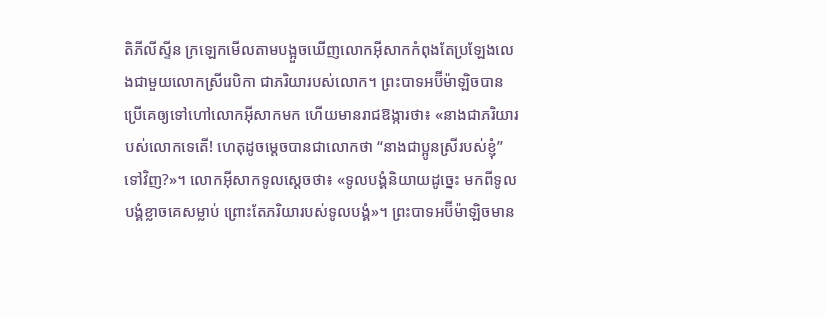តិភីលីស្ទីន ក្រឡេកមើលតាមបង្អួចឃើញលោកអ៊ីសាកកំពុងតែប្រឡែងលេងជាមួយលោកស្រីរេបិកា ជាភរិយារបស់លោក។ ព្រះបាទអប៊ីម៉ាឡិចបានប្រើគេឲ្យទៅហៅលោកអ៊ីសាកមក ហើយមានរាជឱង្ការថា៖ «នាងជាភរិយារបស់លោកទេតើ! ហេតុដូចម្ដេចបានជាលោកថា “នាងជាប្អូនស្រីរបស់ខ្ញុំ” ទៅវិញ?»។ លោកអ៊ីសាកទូលស្ដេចថា៖ «ទូលបង្គំនិយាយដូច្នេះ មកពីទូលបង្គំខ្លាចគេសម្លាប់ ព្រោះតែភរិយារបស់ទូលបង្គំ»។ ព្រះបាទអប៊ីម៉ាឡិចមាន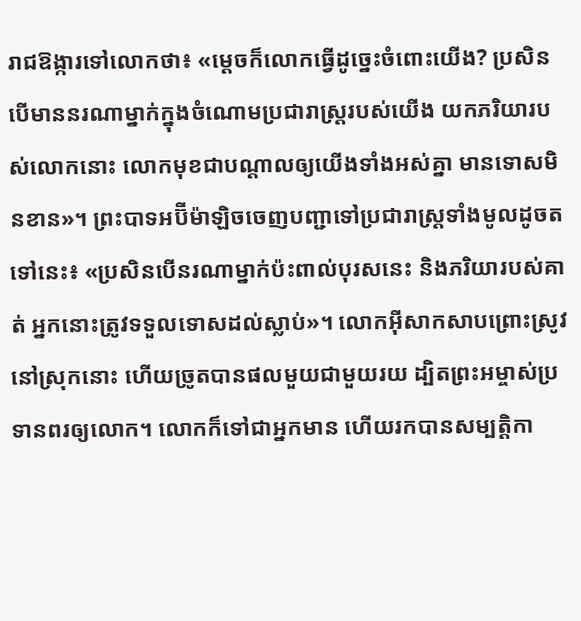រាជឱង្ការទៅលោកថា៖ «ម្ដេចក៏លោកធ្វើដូច្នេះចំពោះយើង? ប្រសិនបើមាននរណាម្នាក់ក្នុងចំណោមប្រជារាស្ត្ររបស់យើង យកភរិយារបស់លោកនោះ លោកមុខជាបណ្ដាលឲ្យយើងទាំងអស់គ្នា មានទោសមិនខាន»។ ព្រះបាទអប៊ីម៉ាឡិចចេញបញ្ជាទៅប្រជារាស្ត្រទាំងមូលដូចតទៅនេះ៖ «ប្រសិនបើនរណាម្នាក់ប៉ះពាល់បុរសនេះ និងភរិយារបស់គាត់ អ្នកនោះត្រូវទទួលទោសដល់ស្លាប់»។ លោកអ៊ីសាកសាបព្រោះស្រូវនៅស្រុកនោះ ហើយច្រូតបានផលមួយជាមួយរយ ដ្បិតព្រះអម្ចាស់ប្រទានពរឲ្យលោក។ លោកក៏ទៅជាអ្នកមាន ហើយរកបានសម្បត្តិកា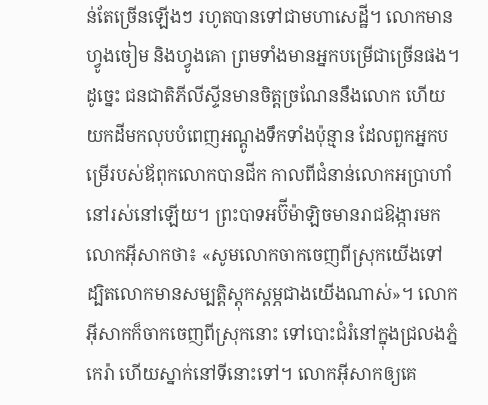ន់តែច្រើនឡើងៗ រហូតបានទៅជាមហាសេដ្ឋី។ លោកមានហ្វូងចៀម និងហ្វូងគោ ព្រមទាំងមានអ្នកបម្រើជាច្រើនផង។ ដូច្នេះ ជនជាតិភីលីស្ទីនមានចិត្តច្រណែននឹងលោក ហើយយកដីមកលុបបំពេញអណ្ដូងទឹកទាំងប៉ុន្មាន ដែលពួកអ្នកបម្រើរបស់ឪពុកលោកបានជីក កាលពីជំនាន់លោកអប្រាហាំនៅរស់នៅឡើយ។ ព្រះបាទអប៊ីម៉ាឡិចមានរាជឱង្ការមកលោកអ៊ីសាកថា៖ «សូមលោកចាកចេញពីស្រុកយើងទៅ ដ្បិតលោកមានសម្បត្តិស្ដុកស្ដម្ភជាងយើងណាស់»។ លោកអ៊ីសាកក៏ចាកចេញពីស្រុកនោះ ទៅបោះជំរំនៅក្នុងជ្រលងភ្នំកេរ៉ា ហើយស្នាក់នៅទីនោះទៅ។ លោកអ៊ីសាកឲ្យគេ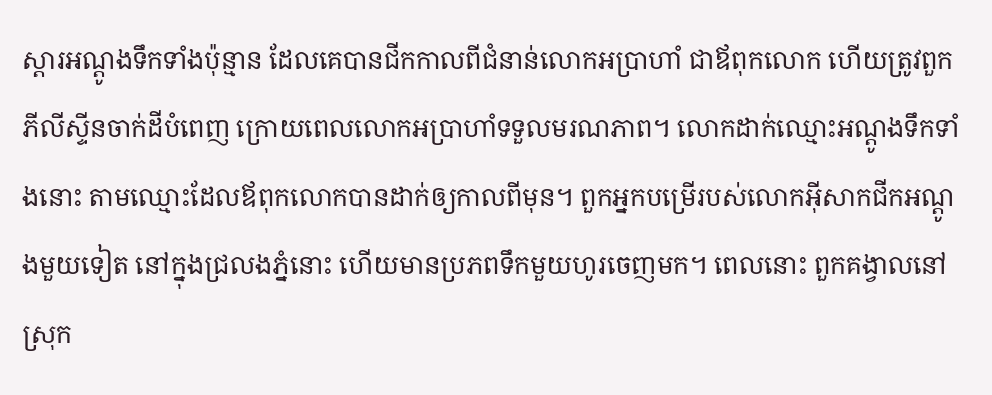ស្ដារអណ្ដូងទឹកទាំងប៉ុន្មាន ដែលគេបានជីកកាលពីជំនាន់លោកអប្រាហាំ ជាឪពុកលោក ហើយត្រូវពួកភីលីស្ទីនចាក់ដីបំពេញ ក្រោយពេលលោកអប្រាហាំទទួលមរណភាព។ លោកដាក់ឈ្មោះអណ្ដូងទឹកទាំងនោះ តាមឈ្មោះដែលឪពុកលោកបានដាក់ឲ្យកាលពីមុន។ ពួកអ្នកបម្រើរបស់លោកអ៊ីសាកជីកអណ្ដូងមួយទៀត នៅក្នុងជ្រលងភ្នំនោះ ហើយមានប្រភពទឹកមួយហូរចេញមក។ ពេលនោះ ពួកគង្វាលនៅស្រុក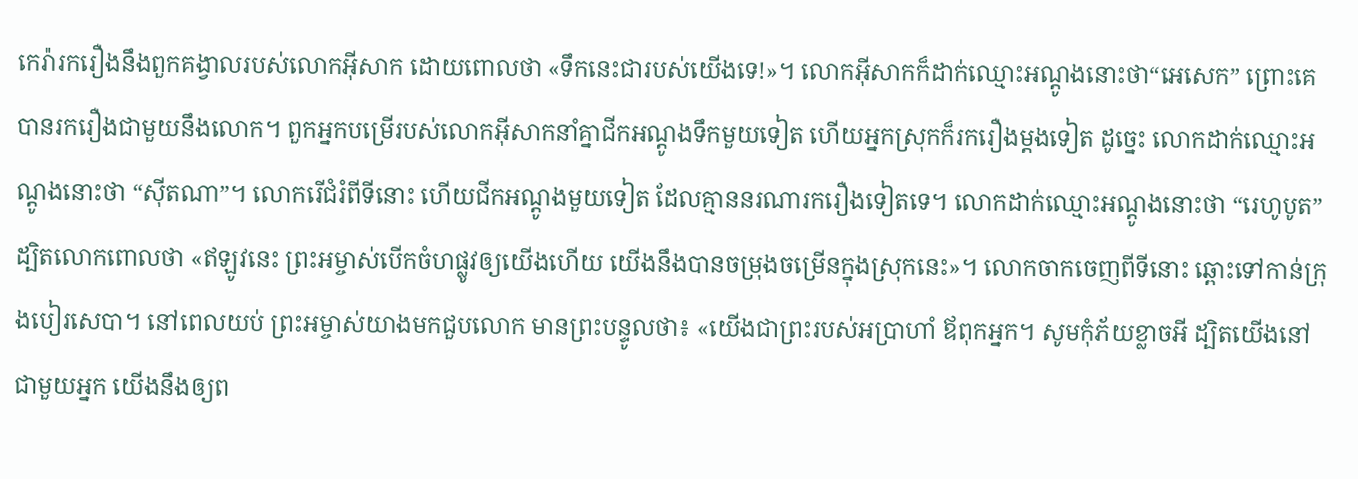កេរ៉ារករឿងនឹងពួកគង្វាលរបស់លោកអ៊ីសាក ដោយពោលថា «ទឹកនេះជារបស់យើងទេ!»។ លោកអ៊ីសាកក៏ដាក់ឈ្មោះអណ្ដូងនោះថា“អេសេក” ព្រោះគេបានរករឿងជាមួយនឹងលោក។ ពួកអ្នកបម្រើរបស់លោកអ៊ីសាកនាំគ្នាជីកអណ្ដូងទឹកមួយទៀត ហើយអ្នកស្រុកក៏រករឿងម្ដងទៀត ដូច្នេះ លោកដាក់ឈ្មោះអណ្ដូងនោះថា “ស៊ីតណា”។ លោករើជំរំពីទីនោះ ហើយជីកអណ្ដូងមួយទៀត ដែលគ្មាននរណារករឿងទៀតទេ។ លោកដាក់ឈ្មោះអណ្ដូងនោះថា “រេហូបូត” ដ្បិតលោកពោលថា «ឥឡូវនេះ ព្រះអម្ចាស់បើកចំហផ្លូវឲ្យយើងហើយ យើងនឹងបានចម្រុងចម្រើនក្នុងស្រុកនេះ»។ លោកចាកចេញពីទីនោះ ឆ្ពោះទៅកាន់ក្រុងបៀរសេបា។ នៅពេលយប់ ព្រះអម្ចាស់យាងមកជួបលោក មានព្រះបន្ទូលថា៖ «យើងជាព្រះរបស់អប្រាហាំ ឪពុកអ្នក។ សូមកុំភ័យខ្លាចអី ដ្បិតយើងនៅជាមួយអ្នក យើងនឹងឲ្យព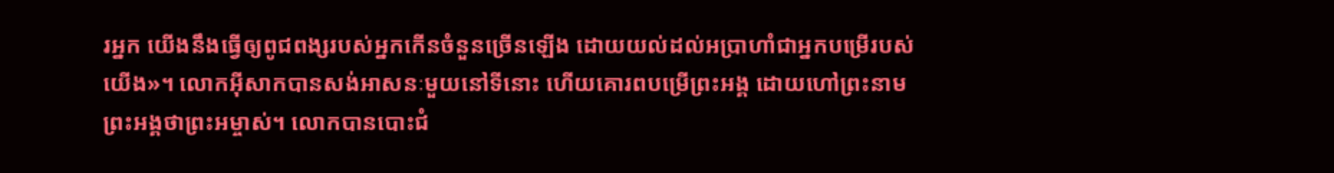រអ្នក យើងនឹងធ្វើឲ្យពូជពង្សរបស់អ្នកកើនចំនួនច្រើនឡើង ដោយយល់ដល់អប្រាហាំជាអ្នកបម្រើរបស់យើង»។ លោកអ៊ីសាកបានសង់អាសនៈមួយនៅទីនោះ ហើយគោរពបម្រើព្រះអង្គ ដោយហៅព្រះនាមព្រះអង្គថាព្រះអម្ចាស់។ លោកបានបោះជំ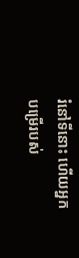រំនៅទីនោះ ហើយអ្នកបម្រើរបស់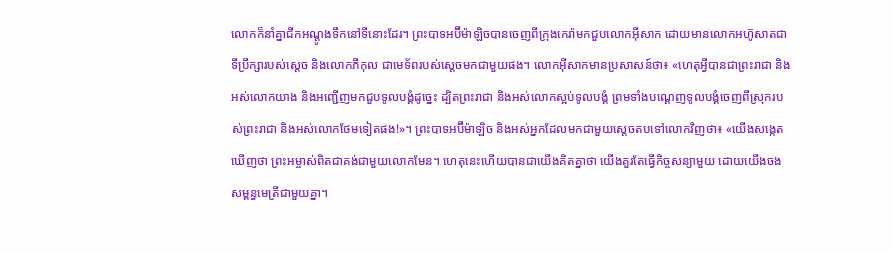លោកក៏នាំគ្នាជីកអណ្ដូងទឹកនៅទីនោះដែរ។ ព្រះបាទអប៊ីម៉ាឡិចបានចេញពីក្រុងកេរ៉ាមកជួបលោកអ៊ីសាក ដោយមានលោកអហ៊ូសាតជាទីប្រឹក្សារបស់ស្ដេច និងលោកភីកុល ជាមេទ័ពរបស់ស្ដេចមកជាមួយផង។ លោកអ៊ីសាកមានប្រសាសន៍ថា៖ «ហេតុអ្វីបានជាព្រះរាជា និងអស់លោកយាង និងអញ្ជើញមកជួបទូលបង្គំដូច្នេះ ដ្បិតព្រះរាជា និងអស់លោកស្អប់ទូលបង្គំ ព្រមទាំងបណ្ដេញទូលបង្គំចេញពីស្រុករបស់ព្រះរាជា និងអស់លោកថែមទៀតផង!»។ ព្រះបាទអប៊ីម៉ាឡិច និងអស់អ្នកដែលមកជាមួយស្ដេចតបទៅលោកវិញថា៖ «យើងសង្កេតឃើញថា ព្រះអម្ចាស់ពិតជាគង់ជាមួយលោកមែន។ ហេតុនេះហើយបានជាយើងគិតគ្នាថា យើងគួរតែធ្វើកិច្ចសន្យាមួយ ដោយយើងចងសម្ពន្ធមេត្រីជាមួយគ្នា។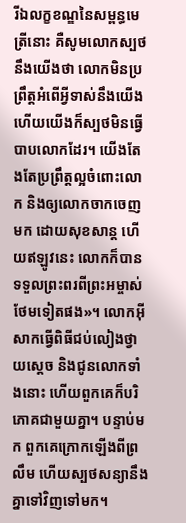រីឯលក្ខខណ្ឌនៃសម្ពន្ធមេត្រីនោះ គឺសូមលោកស្បថនឹងយើងថា លោកមិនប្រព្រឹត្តអំពើអ្វីទាស់នឹងយើង ហើយយើងក៏ស្បថមិនធ្វើបាបលោកដែរ។ យើងតែងតែប្រព្រឹត្តល្អចំពោះលោក និងឲ្យលោកចាកចេញមក ដោយសុខសាន្ត ហើយឥឡូវនេះ លោកក៏បានទទួលព្រះពរពីព្រះអម្ចាស់ថែមទៀតផង»។ លោកអ៊ីសាកធ្វើពិធីជប់លៀងថ្វាយស្ដេច និងជូនលោកទាំងនោះ ហើយពួកគេក៏បរិភោគជាមួយគ្នា។ បន្ទាប់មក ពួកគេក្រោកឡើងពីព្រលឹម ហើយស្បថសន្យានឹងគ្នាទៅវិញទៅមក។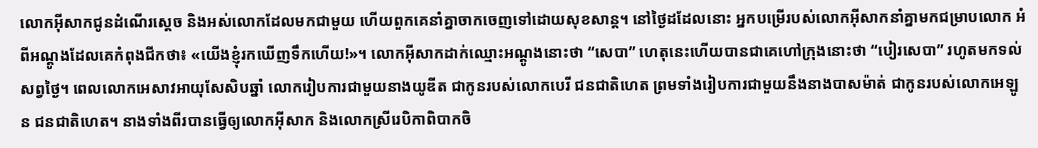លោកអ៊ីសាកជូនដំណើរស្ដេច និងអស់លោកដែលមកជាមួយ ហើយពួកគេនាំគ្នាចាកចេញទៅដោយសុខសាន្ត។ នៅថ្ងៃដដែលនោះ អ្នកបម្រើរបស់លោកអ៊ីសាកនាំគ្នាមកជម្រាបលោក អំពីអណ្ដូងដែលគេកំពុងជីកថា៖ «យើងខ្ញុំរកឃើញទឹកហើយ!»។ លោកអ៊ីសាកដាក់ឈ្មោះអណ្ដូងនោះថា “សេបា” ហេតុនេះហើយបានជាគេហៅក្រុងនោះថា “បៀរសេបា” រហូតមកទល់សព្វថ្ងៃ។ ពេលលោកអេសាវអាយុសែសិបឆ្នាំ លោករៀបការជាមួយនាងយូឌីត ជាកូនរបស់លោកបេរី ជនជាតិហេត ព្រមទាំងរៀបការជាមួយនឹងនាងបាសម៉ាត់ ជាកូនរបស់លោកអេឡូន ជនជាតិហេត។ នាងទាំងពីរបានធ្វើឲ្យលោកអ៊ីសាក និងលោកស្រីរេបិកាពិបាកចិ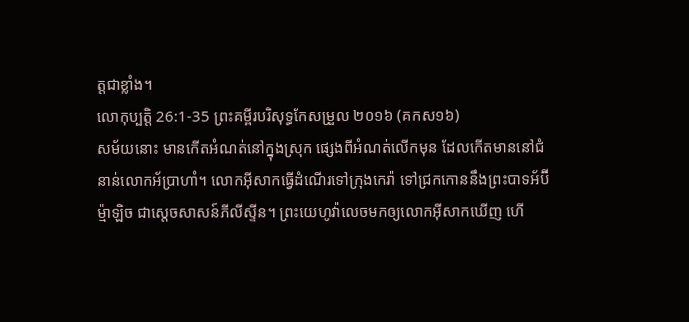ត្តជាខ្លាំង។
លោកុប្បត្តិ 26:1-35 ព្រះគម្ពីរបរិសុទ្ធកែសម្រួល ២០១៦ (គកស១៦)
សម័យនោះ មានកើតអំណត់នៅក្នុងស្រុក ផ្សេងពីអំណត់លើកមុន ដែលកើតមាននៅជំនាន់លោកអ័ប្រាហាំ។ លោកអ៊ីសាកធ្វើដំណើរទៅក្រុងកេរ៉ា ទៅជ្រកកោននឹងព្រះបាទអ័ប៊ីម៉្មាឡិច ជាស្តេចសាសន៍ភីលីស្ទីន។ ព្រះយេហូវ៉ាលេចមកឲ្យលោកអ៊ីសាកឃើញ ហើ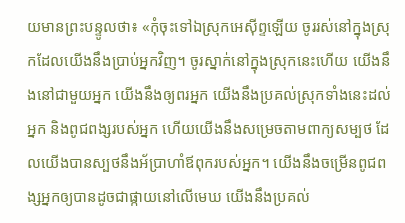យមានព្រះបន្ទូលថា៖ «កុំចុះទៅឯស្រុកអេស៊ីព្ទឡើយ ចូររស់នៅក្នុងស្រុកដែលយើងនឹងប្រាប់អ្នកវិញ។ ចូរស្នាក់នៅក្នុងស្រុកនេះហើយ យើងនឹងនៅជាមួយអ្នក យើងនឹងឲ្យពរអ្នក យើងនឹងប្រគល់ស្រុកទាំងនេះដល់អ្នក និងពូជពង្សរបស់អ្នក ហើយយើងនឹងសម្រេចតាមពាក្យសម្បថ ដែលយើងបានស្បថនឹងអ័ប្រាហាំឪពុករបស់អ្នក។ យើងនឹងចម្រើនពូជពង្សអ្នកឲ្យបានដូចជាផ្កាយនៅលើមេឃ យើងនឹងប្រគល់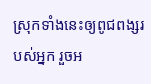ស្រុកទាំងនេះឲ្យពូជពង្សរបស់អ្នក រួចអ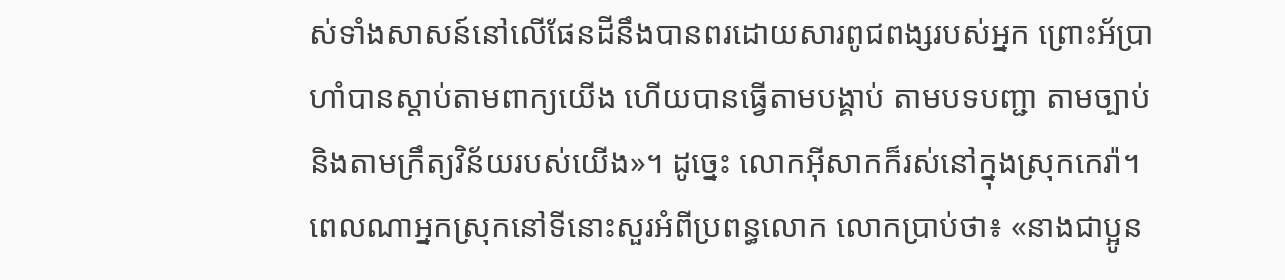ស់ទាំងសាសន៍នៅលើផែនដីនឹងបានពរដោយសារពូជពង្សរបស់អ្នក ព្រោះអ័ប្រាហាំបានស្តាប់តាមពាក្យយើង ហើយបានធ្វើតាមបង្គាប់ តាមបទបញ្ជា តាមច្បាប់ និងតាមក្រឹត្យវិន័យរបស់យើង»។ ដូច្នេះ លោកអ៊ីសាកក៏រស់នៅក្នុងស្រុកកេរ៉ា។ ពេលណាអ្នកស្រុកនៅទីនោះសួរអំពីប្រពន្ធលោក លោកប្រាប់ថា៖ «នាងជាប្អូន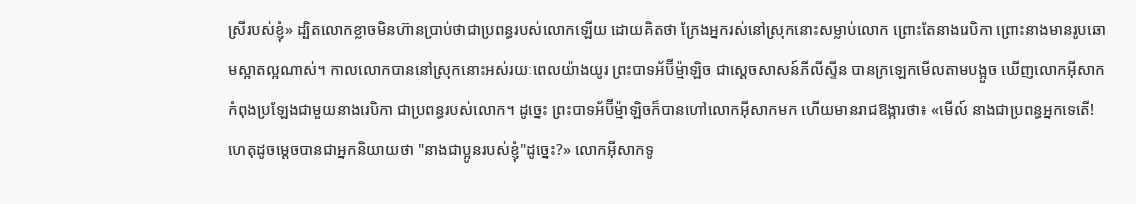ស្រីរបស់ខ្ញុំ» ដ្បិតលោកខ្លាចមិនហ៊ានប្រាប់ថាជាប្រពន្ធរបស់លោកឡើយ ដោយគិតថា ក្រែងអ្នករស់នៅស្រុកនោះសម្លាប់លោក ព្រោះតែនាងរេបិកា ព្រោះនាងមានរូបឆោមស្អាតល្អណាស់។ កាលលោកបាននៅស្រុកនោះអស់រយៈពេលយ៉ាងយូរ ព្រះបាទអ័ប៊ីម៉្មាឡិច ជាស្តេចសាសន៍ភីលីស្ទីន បានក្រឡេកមើលតាមបង្អួច ឃើញលោកអ៊ីសាកកំពុងប្រឡែងជាមួយនាងរេបិកា ជាប្រពន្ធរបស់លោក។ ដូច្នេះ ព្រះបាទអ័ប៊ីម៉្មាឡិចក៏បានហៅលោកអ៊ីសាកមក ហើយមានរាជឱង្ការថា៖ «មើល៍ នាងជាប្រពន្ធអ្នកទេតើ! ហេតុដូចម្តេចបានជាអ្នកនិយាយថា "នាងជាប្អូនរបស់ខ្ញុំ"ដូច្នេះ?» លោកអ៊ីសាកទូ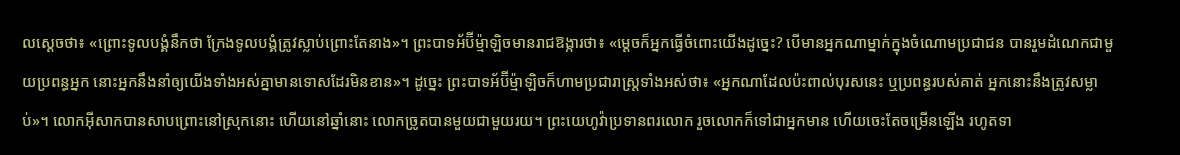លស្ដេចថា៖ «ព្រោះទូលបង្គំនឹកថា ក្រែងទូលបង្គំត្រូវស្លាប់ព្រោះតែនាង»។ ព្រះបាទអ័ប៊ីម៉្មាឡិចមានរាជឱង្ការថា៖ «ម្តេចក៏អ្នកធ្វើចំពោះយើងដូច្នេះ? បើមានអ្នកណាម្នាក់ក្នុងចំណោមប្រជាជន បានរួមដំណេកជាមួយប្រពន្ធអ្នក នោះអ្នកនឹងនាំឲ្យយើងទាំងអស់គ្នាមានទោសដែរមិនខាន»។ ដូច្នេះ ព្រះបាទអ័ប៊ីម៉្មាឡិចក៏ហាមប្រជារាស្ត្រទាំងអស់ថា៖ «អ្នកណាដែលប៉ះពាល់បុរសនេះ ឬប្រពន្ធរបស់គាត់ អ្នកនោះនឹងត្រូវសម្លាប់»។ លោកអ៊ីសាកបានសាបព្រោះនៅស្រុកនោះ ហើយនៅឆ្នាំនោះ លោកច្រូតបានមួយជាមួយរយ។ ព្រះយេហូវ៉ាប្រទានពរលោក រួចលោកក៏ទៅជាអ្នកមាន ហើយចេះតែចម្រើនឡើង រហូតទា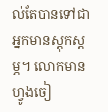ល់តែបានទៅជាអ្នកមានស្តុកស្តម្ភ។ លោកមានហ្វូងចៀ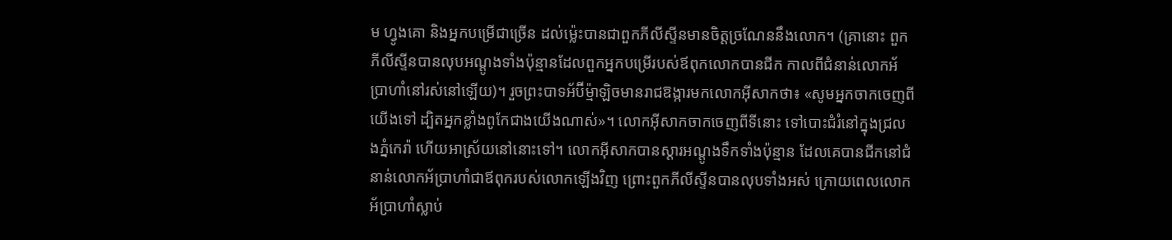ម ហ្វូងគោ និងអ្នកបម្រើជាច្រើន ដល់ម៉្លេះបានជាពួកភីលីស្ទីនមានចិត្តច្រណែននឹងលោក។ (គ្រានោះ ពួកភីលីស្ទីនបានលុបអណ្តូងទាំងប៉ុន្មានដែលពួកអ្នកបម្រើរបស់ឪពុកលោកបានជីក កាលពីជំនាន់លោកអ័ប្រាហាំនៅរស់នៅឡើយ)។ រួចព្រះបាទអ័ប៊ីម៉្មាឡិចមានរាជឱង្ការមកលោកអ៊ីសាកថា៖ «សូមអ្នកចាកចេញពីយើងទៅ ដ្បិតអ្នកខ្លាំងពូកែជាងយើងណាស់»។ លោកអ៊ីសាកចាកចេញពីទីនោះ ទៅបោះជំរំនៅក្នុងជ្រលងភ្នំកេរ៉ា ហើយអាស្រ័យនៅនោះទៅ។ លោកអ៊ីសាកបានស្តារអណ្តូងទឹកទាំងប៉ុន្មាន ដែលគេបានជីកនៅជំនាន់លោកអ័ប្រាហាំជាឪពុករបស់លោកឡើងវិញ ព្រោះពួកភីលីស្ទីនបានលុបទាំងអស់ ក្រោយពេលលោកអ័ប្រាហាំស្លាប់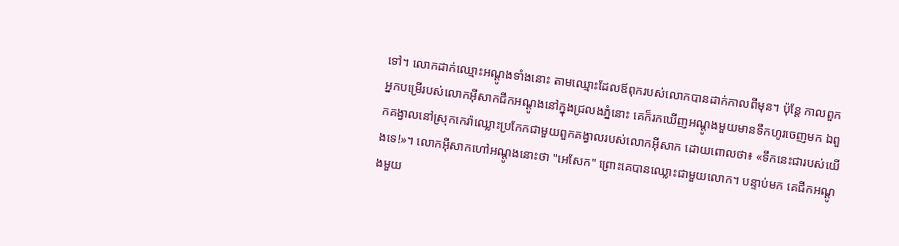ទៅ។ លោកដាក់ឈ្មោះអណ្តូងទាំងនោះ តាមឈ្មោះដែលឪពុករបស់លោកបានដាក់កាលពីមុន។ ប៉ុន្ដែ កាលពួកអ្នកបម្រើរបស់លោកអ៊ីសាកជីកអណ្តូងនៅក្នុងជ្រលងភ្នំនោះ គេក៏រកឃើញអណ្ដូងមួយមានទឹកហូរចេញមក ឯពួកគង្វាលនៅស្រុកកេរ៉ាឈ្លោះប្រកែកជាមួយពួកគង្វាលរបស់លោកអ៊ីសាក ដោយពោលថា៖ «ទឹកនេះជារបស់យើងទេ!»។ លោកអ៊ីសាកហៅអណ្តូងនោះថា "អេសែក" ព្រោះគេបានឈ្លោះជាមួយលោក។ បន្ទាប់មក គេជីកអណ្តូងមួយ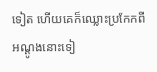ទៀត ហើយគេក៏ឈ្លោះប្រកែកពីអណ្តូងនោះទៀ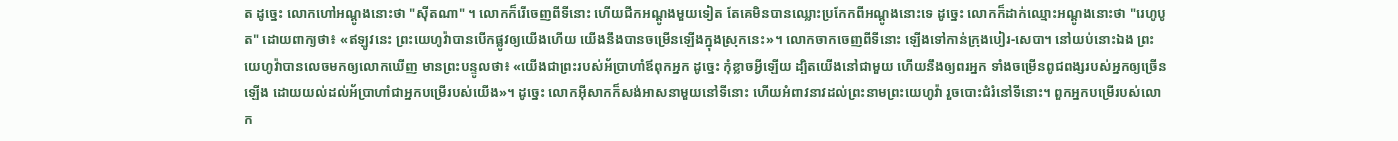ត ដូច្នេះ លោកហៅអណ្តូងនោះថា "ស៊ីតណា" ។ លោកក៏រើចេញពីទីនោះ ហើយជីកអណ្តូងមួយទៀត តែគេមិនបានឈ្លោះប្រកែកពីអណ្តូងនោះទេ ដូច្នេះ លោកក៏ដាក់ឈ្មោះអណ្ដូងនោះថា "រេហូបូត" ដោយពាក្យថា៖ «ឥឡូវនេះ ព្រះយេហូវ៉ាបានបើកផ្លូវឲ្យយើងហើយ យើងនឹងបានចម្រើនឡើងក្នុងស្រុកនេះ»។ លោកចាកចេញពីទីនោះ ឡើងទៅកាន់ក្រុងបៀរ-សេបា។ នៅយប់នោះឯង ព្រះយេហូវ៉ាបានលេចមកឲ្យលោកឃើញ មានព្រះបន្ទូលថា៖ «យើងជាព្រះរបស់អ័ប្រាហាំឪពុកអ្នក ដូច្នេះ កុំខ្លាចអ្វីឡើយ ដ្បិតយើងនៅជាមួយ ហើយនឹងឲ្យពរអ្នក ទាំងចម្រើនពូជពង្សរបស់អ្នកឲ្យច្រើនឡើង ដោយយល់ដល់អ័ប្រាហាំជាអ្នកបម្រើរបស់យើង»។ ដូច្នេះ លោកអ៊ីសាកក៏សង់អាសនាមួយនៅទីនោះ ហើយអំពាវនាវដល់ព្រះនាមព្រះយេហូវ៉ា រួចបោះជំរំនៅទីនោះ។ ពួកអ្នកបម្រើរបស់លោក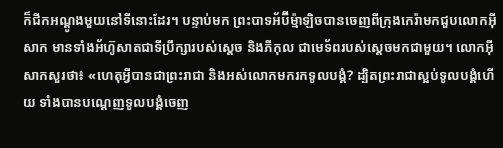ក៏ជីកអណ្តូងមួយនៅទីនោះដែរ។ បន្ទាប់មក ព្រះបាទអ័ប៊ីម៉្មាឡិចបានចេញពីក្រុងកេរ៉ាមកជួបលោកអ៊ីសាក មានទាំងអ័ហ៊ូសាតជាទីប្រឹក្សារបស់ស្ដេច និងភីកុល ជាមេទ័ពរបស់ស្ដេចមកជាមួយ។ លោកអ៊ីសាកសួរថា៖ «ហេតុអ្វីបានជាព្រះរាជា និងអស់លោកមករកទូលបង្គំ? ដ្បិតព្រះរាជាស្អប់ទូលបង្គំហើយ ទាំងបានបណ្តេញទូលបង្គំចេញ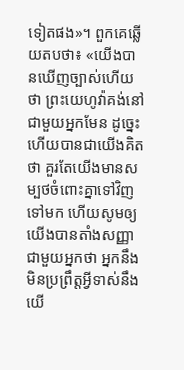ទៀតផង»។ ពួកគេឆ្លើយតបថា៖ «យើងបានឃើញច្បាស់ហើយថា ព្រះយេហូវ៉ាគង់នៅជាមួយអ្នកមែន ដូច្នេះហើយបានជាយើងគិតថា គួរតែយើងមានសម្បថចំពោះគ្នាទៅវិញទៅមក ហើយសូមឲ្យយើងបានតាំងសញ្ញាជាមួយអ្នកថា អ្នកនឹងមិនប្រព្រឹត្តអ្វីទាស់នឹងយើ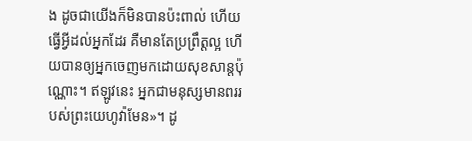ង ដូចជាយើងក៏មិនបានប៉ះពាល់ ហើយធ្វើអ្វីដល់អ្នកដែរ គឺមានតែប្រព្រឹត្តល្អ ហើយបានឲ្យអ្នកចេញមកដោយសុខសាន្តប៉ុណ្ណោះ។ ឥឡូវនេះ អ្នកជាមនុស្សមានពររបស់ព្រះយេហូវ៉ាមែន»។ ដូ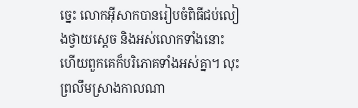ច្នេះ លោកអ៊ីសាកបានរៀបចំពិធីជប់លៀងថ្វាយស្ដេច និងអស់លោកទាំងនោះ ហើយពួកគេក៏បរិភោគទាំងអស់គ្នា។ លុះព្រលឹមស្រាងកាលណា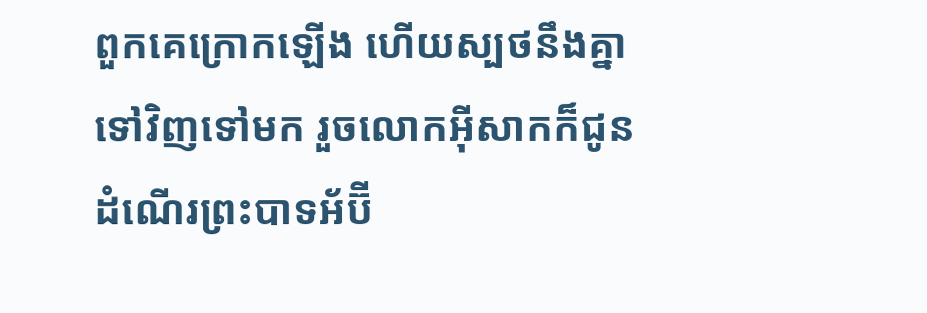ពួកគេក្រោកឡើង ហើយស្បថនឹងគ្នាទៅវិញទៅមក រួចលោកអ៊ីសាកក៏ជូនដំណើរព្រះបាទអ័ប៊ី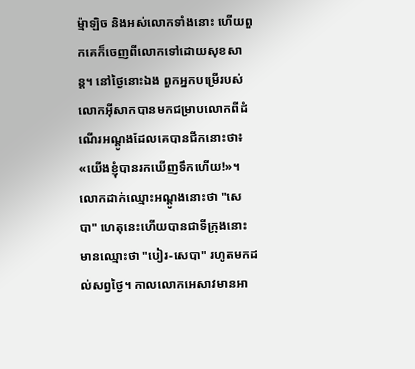ម៉្មាឡិច និងអស់លោកទាំងនោះ ហើយពួកគេក៏ចេញពីលោកទៅដោយសុខសាន្ត។ នៅថ្ងៃនោះឯង ពួកអ្នកបម្រើរបស់លោកអ៊ីសាកបានមកជម្រាបលោកពីដំណើរអណ្តូងដែលគេបានជីកនោះថា៖ «យើងខ្ញុំបានរកឃើញទឹកហើយ!»។ លោកដាក់ឈ្មោះអណ្តូងនោះថា "សេបា" ហេតុនេះហើយបានជាទីក្រុងនោះមានឈ្មោះថា "បៀរ-សេបា" រហូតមកដល់សព្វថ្ងៃ។ កាលលោកអេសាវមានអា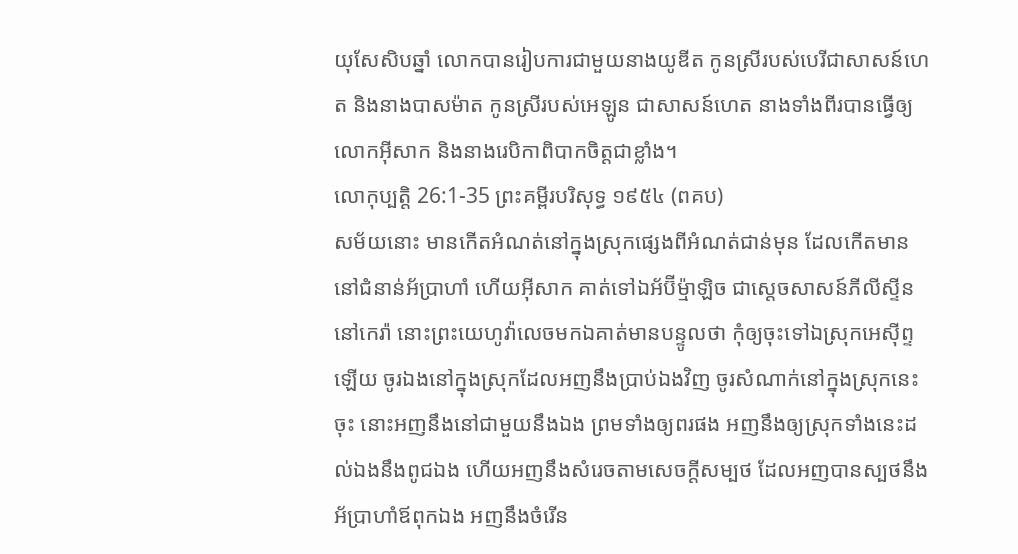យុសែសិបឆ្នាំ លោកបានរៀបការជាមួយនាងយូឌីត កូនស្រីរបស់បេរីជាសាសន៍ហេត និងនាងបាសម៉ាត កូនស្រីរបស់អេឡូន ជាសាសន៍ហេត នាងទាំងពីរបានធ្វើឲ្យលោកអ៊ីសាក និងនាងរេបិកាពិបាកចិត្តជាខ្លាំង។
លោកុប្បត្តិ 26:1-35 ព្រះគម្ពីរបរិសុទ្ធ ១៩៥៤ (ពគប)
សម័យនោះ មានកើតអំណត់នៅក្នុងស្រុកផ្សេងពីអំណត់ជាន់មុន ដែលកើតមាននៅជំនាន់អ័ប្រាហាំ ហើយអ៊ីសាក គាត់ទៅឯអ័ប៊ីម៉្មាឡិច ជាស្តេចសាសន៍ភីលីស្ទីននៅកេរ៉ា នោះព្រះយេហូវ៉ាលេចមកឯគាត់មានបន្ទូលថា កុំឲ្យចុះទៅឯស្រុកអេស៊ីព្ទឡើយ ចូរឯងនៅក្នុងស្រុកដែលអញនឹងប្រាប់ឯងវិញ ចូរសំណាក់នៅក្នុងស្រុកនេះចុះ នោះអញនឹងនៅជាមួយនឹងឯង ព្រមទាំងឲ្យពរផង អញនឹងឲ្យស្រុកទាំងនេះដល់ឯងនឹងពូជឯង ហើយអញនឹងសំរេចតាមសេចក្ដីសម្បថ ដែលអញបានស្បថនឹងអ័ប្រាហាំឪពុកឯង អញនឹងចំរើន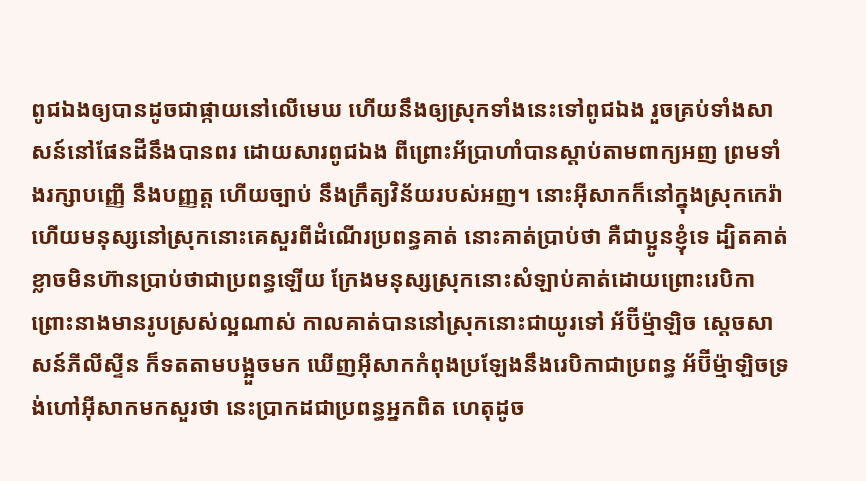ពូជឯងឲ្យបានដូចជាផ្កាយនៅលើមេឃ ហើយនឹងឲ្យស្រុកទាំងនេះទៅពូជឯង រួចគ្រប់ទាំងសាសន៍នៅផែនដីនឹងបានពរ ដោយសារពូជឯង ពីព្រោះអ័ប្រាហាំបានស្តាប់តាមពាក្យអញ ព្រមទាំងរក្សាបញ្ញើ នឹងបញ្ញត្ត ហើយច្បាប់ នឹងក្រឹត្យវិន័យរបស់អញ។ នោះអ៊ីសាកក៏នៅក្នុងស្រុកកេរ៉ា ហើយមនុស្សនៅស្រុកនោះគេសួរពីដំណើរប្រពន្ធគាត់ នោះគាត់ប្រាប់ថា គឺជាប្អូនខ្ញុំទេ ដ្បិតគាត់ខ្លាចមិនហ៊ានប្រាប់ថាជាប្រពន្ធឡើយ ក្រែងមនុស្សស្រុកនោះសំឡាប់គាត់ដោយព្រោះរេបិកា ព្រោះនាងមានរូបស្រស់ល្អណាស់ កាលគាត់បាននៅស្រុកនោះជាយូរទៅ អ័ប៊ីម៉្មាឡិច ស្តេចសាសន៍ភីលីស្ទីន ក៏ទតតាមបង្អួចមក ឃើញអ៊ីសាកកំពុងប្រឡែងនឹងរេបិកាជាប្រពន្ធ អ័ប៊ីម៉្មាឡិចទ្រង់ហៅអ៊ីសាកមកសួរថា នេះប្រាកដជាប្រពន្ធអ្នកពិត ហេតុដូច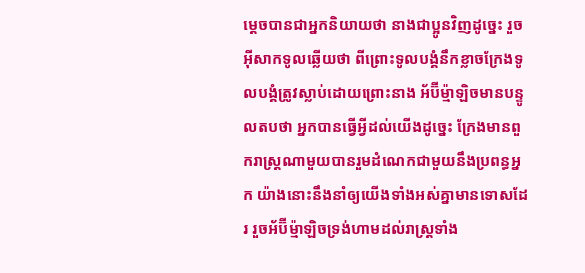ម្តេចបានជាអ្នកនិយាយថា នាងជាប្អូនវិញដូច្នេះ រួចអ៊ីសាកទូលឆ្លើយថា ពីព្រោះទូលបង្គំនឹកខ្លាចក្រែងទូលបង្គំត្រូវស្លាប់ដោយព្រោះនាង អ័ប៊ីម៉្មាឡិចមានបន្ទូលតបថា អ្នកបានធ្វើអ្វីដល់យើងដូច្នេះ ក្រែងមានពួករាស្ត្រណាមួយបានរួមដំណេកជាមួយនឹងប្រពន្ធអ្នក យ៉ាងនោះនឹងនាំឲ្យយើងទាំងអស់គ្នាមានទោសដែរ រួចអ័ប៊ីម៉្មាឡិចទ្រង់ហាមដល់រាស្ត្រទាំង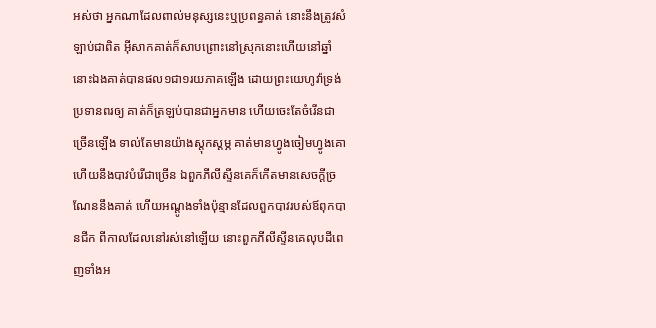អស់ថា អ្នកណាដែលពាល់មនុស្សនេះឬប្រពន្ធគាត់ នោះនឹងត្រូវសំឡាប់ជាពិត អ៊ីសាកគាត់ក៏សាបព្រោះនៅស្រុកនោះហើយនៅឆ្នាំនោះឯងគាត់បានផល១ជា១រយភាគឡើង ដោយព្រះយេហូវ៉ាទ្រង់ប្រទានពរឲ្យ គាត់ក៏ត្រឡប់បានជាអ្នកមាន ហើយចេះតែចំរើនជាច្រើនឡើង ទាល់តែមានយ៉ាងស្តុកស្តម្ភ គាត់មានហ្វូងចៀមហ្វូងគោ ហើយនឹងបាវបំរើជាច្រើន ឯពួកភីលីស្ទីនគេក៏កើតមានសេចក្ដីច្រណែននឹងគាត់ ហើយអណ្តូងទាំងប៉ុន្មានដែលពួកបាវរបស់ឪពុកបានជីក ពីកាលដែលនៅរស់នៅឡើយ នោះពួកភីលីស្ទីនគេលុបដីពេញទាំងអ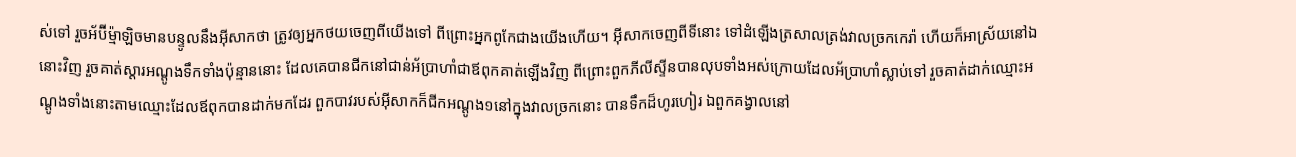ស់ទៅ រួចអ័ប៊ីម៉្មាឡិចមានបន្ទូលនឹងអ៊ីសាកថា ត្រូវឲ្យអ្នកថយចេញពីយើងទៅ ពីព្រោះអ្នកពូកែជាងយើងហើយ។ អ៊ីសាកចេញពីទីនោះ ទៅដំឡើងត្រសាលត្រង់វាលច្រកកេរ៉ា ហើយក៏អាស្រ័យនៅឯនោះវិញ រួចគាត់ស្តារអណ្តូងទឹកទាំងប៉ុន្មាននោះ ដែលគេបានជីកនៅជាន់អ័ប្រាហាំជាឪពុកគាត់ឡើងវិញ ពីព្រោះពួកភីលីស្ទីនបានលុបទាំងអស់ក្រោយដែលអ័ប្រាហាំស្លាប់ទៅ រួចគាត់ដាក់ឈ្មោះអណ្តូងទាំងនោះតាមឈ្មោះដែលឪពុកបានដាក់មកដែរ ពួកបាវរបស់អ៊ីសាកក៏ជីកអណ្តូង១នៅក្នុងវាលច្រកនោះ បានទឹកដ៏ហូរហៀរ ឯពួកគង្វាលនៅ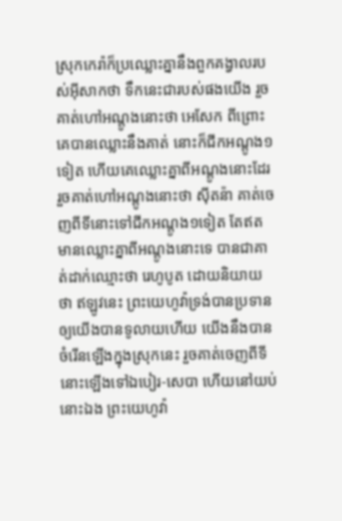ស្រុកកេរ៉ាក៏ប្រឈ្លោះគ្នានឹងពួកគង្វាលរបស់អ៊ីសាកថា ទឹកនេះជារបស់ផងយើង រួចគាត់ហៅអណ្តូងនោះថា អេសែក ពីព្រោះគេបានឈ្លោះនឹងគាត់ នោះក៏ជីកអណ្តូង១ទៀត ហើយគេឈ្លោះគ្នាពីអណ្តូងនោះដែរ រួចគាត់ហៅអណ្តូងនោះថា ស៊ីតន៉ា គាត់ចេញពីទីនោះទៅជីកអណ្តូង១ទៀត តែឥតមានឈ្លោះគ្នាពីអណ្តូងនោះទេ បានជាគាត់ដាក់ឈ្មោះថា រេហូបូត ដោយនិយាយថា ឥឡូវនេះ ព្រះយេហូវ៉ាទ្រង់បានប្រទានឲ្យយើងបានទូលាយហើយ យើងនឹងបានចំរើនឡើងក្នុងស្រុកនេះ រួចគាត់ចេញពីទីនោះឡើងទៅឯបៀរ-សេបា ហើយនៅយប់នោះឯង ព្រះយេហូវ៉ា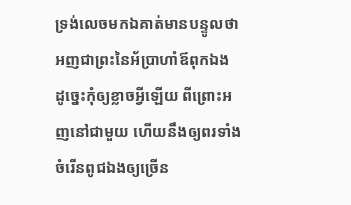ទ្រង់លេចមកឯគាត់មានបន្ទូលថា អញជាព្រះនៃអ័ប្រាហាំឪពុកឯង ដូច្នេះកុំឲ្យខ្លាចអ្វីឡើយ ពីព្រោះអញនៅជាមួយ ហើយនឹងឲ្យពរទាំងចំរើនពូជឯងឲ្យច្រើន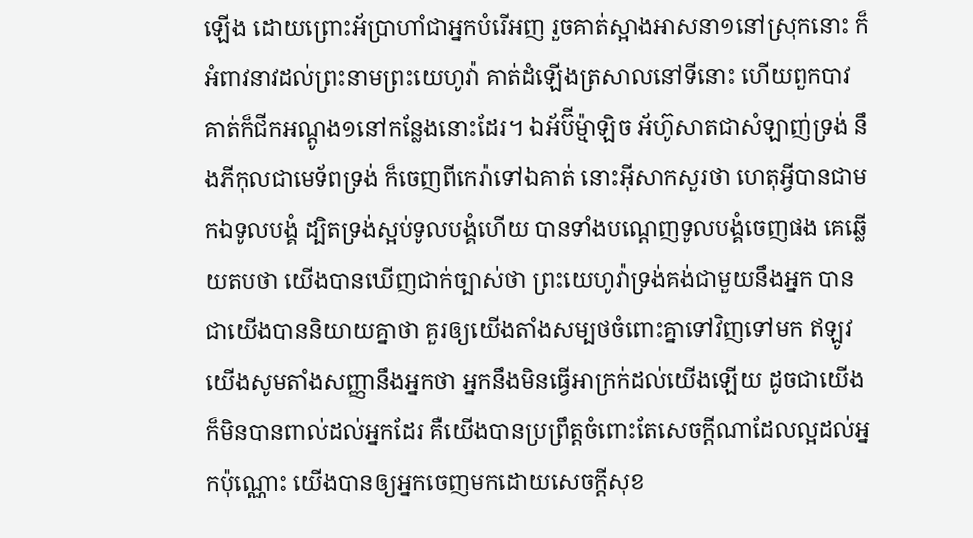ឡើង ដោយព្រោះអ័ប្រាហាំជាអ្នកបំរើអញ រួចគាត់ស្អាងអាសនា១នៅស្រុកនោះ ក៏អំពាវនាវដល់ព្រះនាមព្រះយេហូវ៉ា គាត់ដំឡើងត្រសាលនៅទីនោះ ហើយពួកបាវគាត់ក៏ជីកអណ្តូង១នៅកន្លែងនោះដែរ។ ឯអ័ប៊ីម៉្មាឡិច អ័ហ៊ូសាតជាសំឡាញ់ទ្រង់ នឹងភីកុលជាមេទ័ពទ្រង់ ក៏ចេញពីកេរ៉ាទៅឯគាត់ នោះអ៊ីសាកសួរថា ហេតុអ្វីបានជាមកឯទូលបង្គំ ដ្បិតទ្រង់ស្អប់ទូលបង្គំហើយ បានទាំងបណ្តេញទូលបង្គំចេញផង គេឆ្លើយតបថា យើងបានឃើញជាក់ច្បាស់ថា ព្រះយេហូវ៉ាទ្រង់គង់ជាមួយនឹងអ្នក បានជាយើងបាននិយាយគ្នាថា គួរឲ្យយើងតាំងសម្បថចំពោះគ្នាទៅវិញទៅមក ឥឡូវ យើងសូមតាំងសញ្ញានឹងអ្នកថា អ្នកនឹងមិនធ្វើអាក្រក់ដល់យើងឡើយ ដូចជាយើងក៏មិនបានពាល់ដល់អ្នកដែរ គឺយើងបានប្រព្រឹត្តចំពោះតែសេចក្ដីណាដែលល្អដល់អ្នកប៉ុណ្ណោះ យើងបានឲ្យអ្នកចេញមកដោយសេចក្ដីសុខ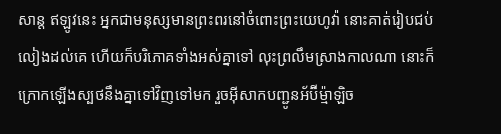សាន្ត ឥឡូវនេះ អ្នកជាមនុស្សមានព្រះពរនៅចំពោះព្រះយេហូវ៉ា នោះគាត់រៀបជប់លៀងដល់គេ ហើយក៏បរិភោគទាំងអស់គ្នាទៅ លុះព្រលឹមស្រាងកាលណា នោះក៏ក្រោកឡើងស្បថនឹងគ្នាទៅវិញទៅមក រួចអ៊ីសាកបញ្ជូនអ័ប៊ីម៉្មាឡិច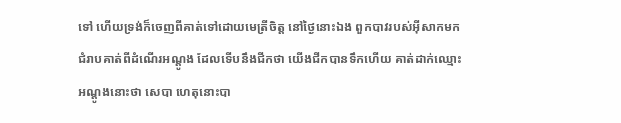ទៅ ហើយទ្រង់ក៏ចេញពីគាត់ទៅដោយមេត្រីចិត្ត នៅថ្ងៃនោះឯង ពួកបាវរបស់អ៊ីសាកមកជំរាបគាត់ពីដំណើរអណ្តូង ដែលទើបនឹងជីកថា យើងជីកបានទឹកហើយ គាត់ដាក់ឈ្មោះអណ្តូងនោះថា សេបា ហេតុនោះបា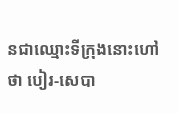នជាឈ្មោះទីក្រុងនោះហៅថា បៀរ-សេបា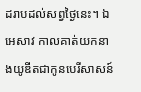ដរាបដល់សព្វថ្ងៃនេះ។ ឯអេសាវ កាលគាត់យកនាងយូឌីតជាកូនបេរីសាសន៍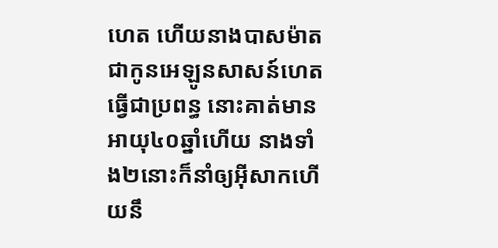ហេត ហើយនាងបាសម៉ាតជាកូនអេឡូនសាសន៍ហេត ធ្វើជាប្រពន្ធ នោះគាត់មានអាយុ៤០ឆ្នាំហើយ នាងទាំង២នោះក៏នាំឲ្យអ៊ីសាកហើយនឹ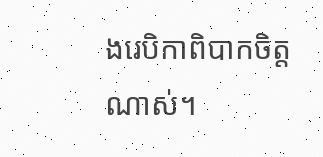ងរេបិកាពិបាកចិត្តណាស់។